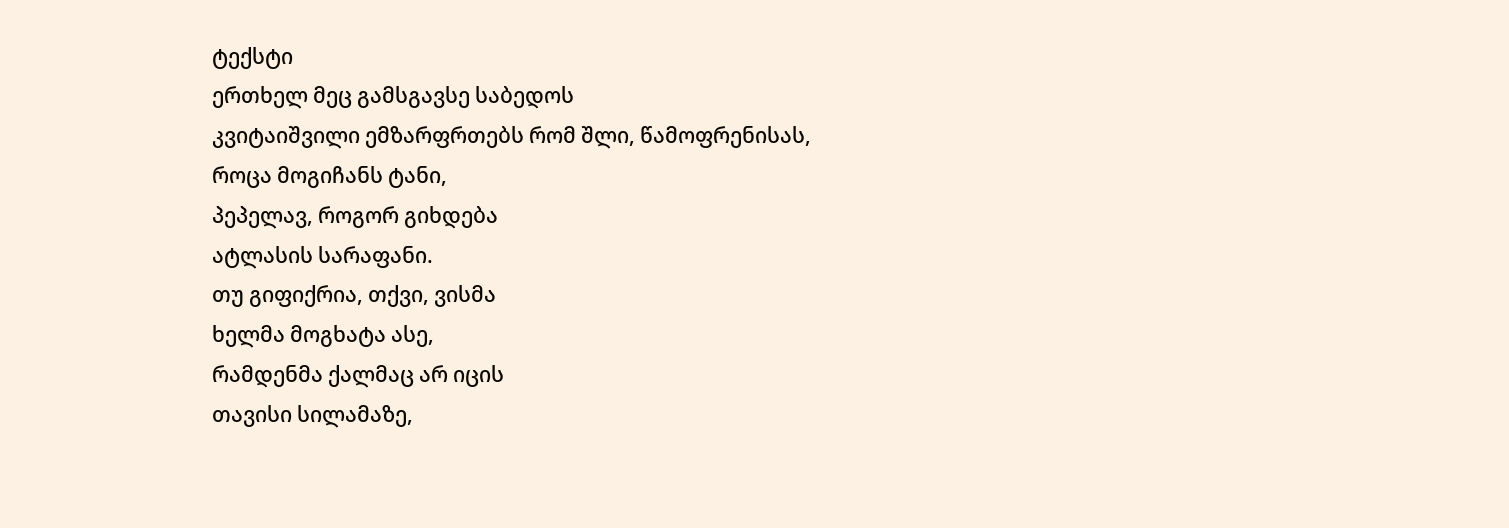ტექსტი
ერთხელ მეც გამსგავსე საბედოს
კვიტაიშვილი ემზარფრთებს რომ შლი, წამოფრენისას,
როცა მოგიჩანს ტანი,
პეპელავ, როგორ გიხდება
ატლასის სარაფანი.
თუ გიფიქრია, თქვი, ვისმა
ხელმა მოგხატა ასე,
რამდენმა ქალმაც არ იცის
თავისი სილამაზე,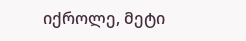იქროლე, მეტი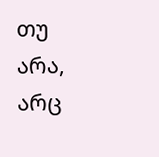თუ არა,
არც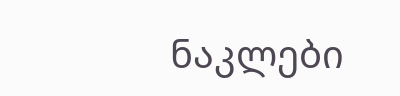ნაკლები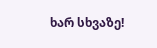ხარ სხვაზე!